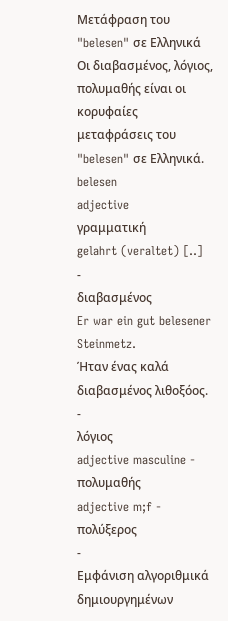Μετάφραση του "belesen" σε Ελληνικά
Οι διαβασμένος, λόγιος, πολυμαθής είναι οι κορυφαίες μεταφράσεις του "belesen" σε Ελληνικά.
belesen
adjective
γραμματική
gelahrt (veraltet) [..]
-
διαβασμένος
Er war ein gut belesener Steinmetz.
Ήταν ένας καλά διαβασμένος λιθοξόος.
-
λόγιος
adjective masculine -
πολυμαθής
adjective m;f -
πολύξερος
-
Εμφάνιση αλγοριθμικά δημιουργημένων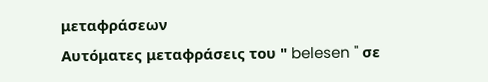μεταφράσεων
Αυτόματες μεταφράσεις του " belesen " σε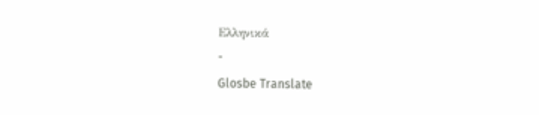Ελληνικά
-
Glosbe Translate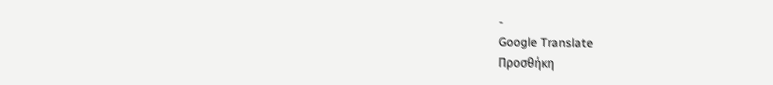-
Google Translate
Προσθήκη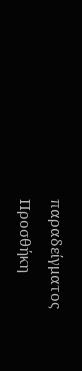παραδείγματος
Προσθήκη